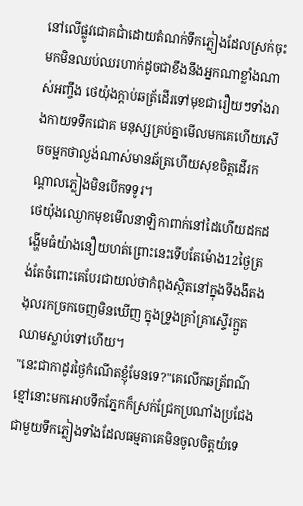នៅលើផ្លូវជោគជាំដោយតំណក់ទឹកភ្លៀងដែលស្រក់ចុះមកមិនឈប់ឈរហាក់ដូចជាខឹងនឹងអ្នកណាខ្លាំងណាស់អញ្ចឹង ថេយ៉ុងក្តាប់ឆត្រ័ដើរទៅមុខជារឿយៗទាំងរាងកាយទទឹកជោគ មនុស្សគ្រប់គ្នាមើលមកគេហើយសើចចម្អកថាល្ងង់ណាស់មានឆ័ត្រហើយសុខចិត្តដើរកណ្តាលភ្លៀងមិនបើកទទូរ។
ថេយ៉ុងឈ្ងោកមុខមើលនាឡិកាពាក់នៅដៃហើយដកដង្ហើមធំយ៉ាងនឿយហត់ព្រោះនេះទើបតែម៉ោង12ថ្ងៃត្រង់តែចំពោះគេបែរជាយល់ថាកំពុងស្ថិតនៅក្នុងទីងងឹតងងុលរកច្រកចេញមិនឃើញ ក្នុងទ្រូងគ្រាំគ្រាស្ទើរក្អួតឈាមស្លាប់ទៅហើយ។
"នេះជាកាដូរថ្ងៃកំណើតខ្ញុំមែនទេ?"គេលើកឆត្រ័ពណ៌ខ្មៅនោះមកអោបទឹកភ្នែកក៏ស្រក់ជ្រែកប្រណាំងប្រជែងជាមួយទឹកភ្លៀងទាំងដែលធម្មតាគេមិនចូលចិត្តយំទេ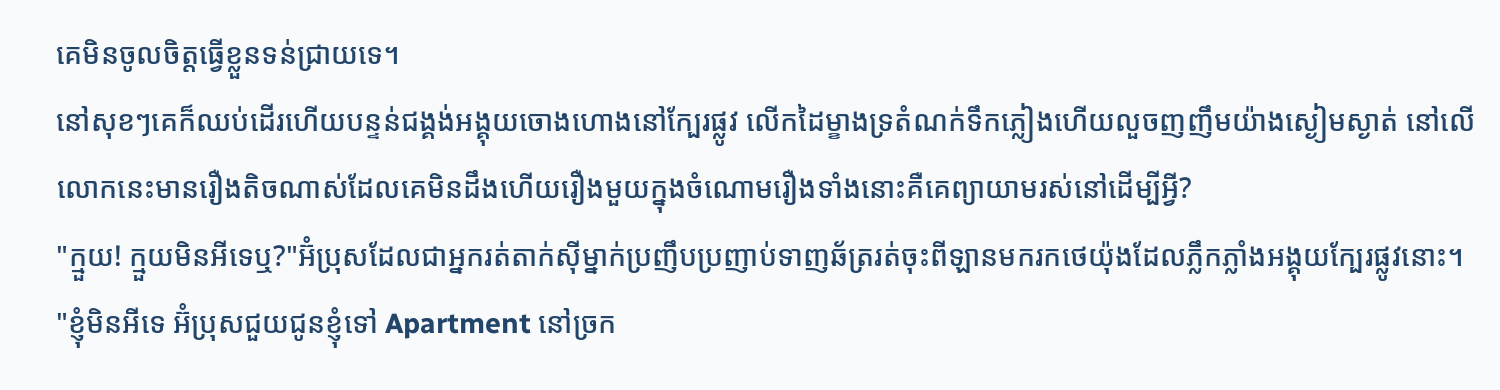គេមិនចូលចិត្តធ្វើខ្លួនទន់ជ្រាយទេ។
នៅសុខៗគេក៏ឈប់ដើរហើយបន្ទន់ជង្គង់អង្គុយចោងហោងនៅក្បែរផ្លូវ លើកដៃម្ខាងទ្រតំណក់ទឹកភ្លៀងហើយលួចញញឹមយ៉ាងស្ងៀមស្ងាត់ នៅលើលោកនេះមានរឿងតិចណាស់ដែលគេមិនដឹងហើយរឿងមួយក្នុងចំណោមរឿងទាំងនោះគឺគេព្យាយាមរស់នៅដើម្បីអ្វី?
"ក្មួយ! ក្មួយមិនអីទេឬ?"អ៊ំប្រុសដែលជាអ្នករត់តាក់សុីម្នាក់ប្រញឹបប្រញាប់ទាញឆ័ត្ររត់ចុះពីឡានមករកថេយ៉ុងដែលភ្លឹកភ្លាំងអង្គុយក្បែរផ្លូវនោះ។
"ខ្ញុំមិនអីទេ អ៊ំប្រុសជួយជូនខ្ញុំទៅ Apartment នៅច្រក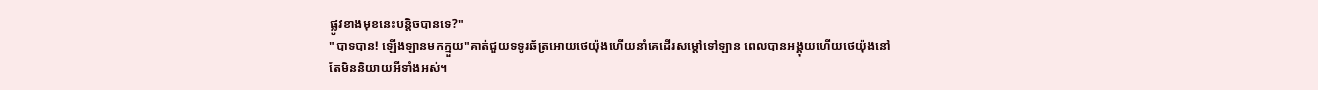ផ្លូវខាងមុខនេះបន្តិចបានទេ?"
"បាទបាន! ឡើងឡានមកក្មួយ"គាត់ជួយទទូរឆ័ត្រអោយថេយ៉ុងហើយនាំគេដើរសម្តៅទៅឡាន ពេលបានអង្គុយហើយថេយ៉ុងនៅតែមិននិយាយអីទាំងអស់។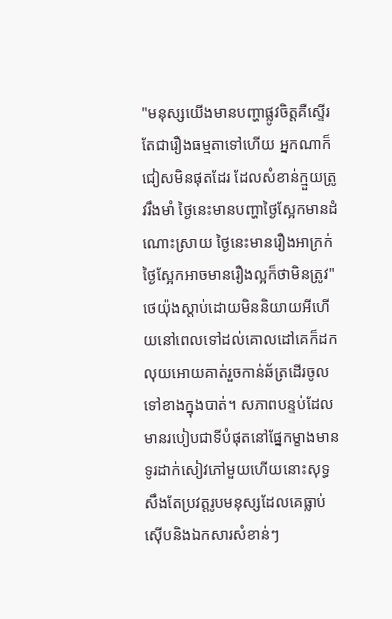"មនុស្សយើងមានបញ្ហាផ្លូវចិត្តគឺស្ទើរតែជារឿងធម្មតាទៅហើយ អ្នកណាក៏ជៀសមិនផុតដែរ ដែលសំខាន់ក្មួយត្រូវរឹងមាំ ថ្ងៃនេះមានបញ្ហាថ្ងៃស្អែកមានដំណោះស្រាយ ថ្ងៃនេះមានរឿងអាក្រក់ថ្ងៃស្អែកអាចមានរឿងល្អក៏ថាមិនត្រូវ"
ថេយ៉ុងស្តាប់ដោយមិននិយាយអីហើយនៅពេលទៅដល់គោលដៅគេក៏ដកលុយអោយគាត់រួចកាន់ឆ័ត្រដើរចូលទៅខាងក្នុងបាត់។ សភាពបន្ទប់ដែលមានរបៀបជាទីបំផុតនៅផ្នែកម្ខាងមានទូរដាក់សៀវភៅមួយហើយនោះសុទ្ធសឹងតែប្រវត្តរូបមនុស្សដែលគេធ្លាប់សេុីបនិងឯកសារសំខាន់ៗ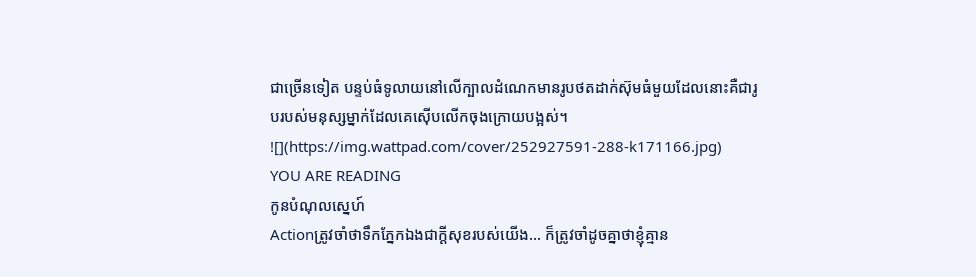ជាច្រើនទៀត បន្ទប់ធំទូលាយនៅលើក្បាលដំណេកមានរូបថតដាក់ស៊ុមធំមួយដែលនោះគឺជារូបរបស់មនុស្សម្នាក់ដែលគេសេុីបលើកចុងក្រោយបង្អស់។
![](https://img.wattpad.com/cover/252927591-288-k171166.jpg)
YOU ARE READING
កូនបំណុលស្នេហ៍
Actionត្រូវចាំថាទឹកភ្នែកឯងជាក្តីសុខរបស់យើង... ក៏ត្រូវចាំដូចគ្នាថាខ្ញុំគ្មាន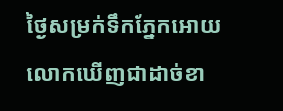ថ្ងៃសម្រក់ទឹកភ្នែកអោយលោកឃើញជាដាច់ខា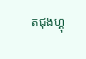តជុងហ្គុ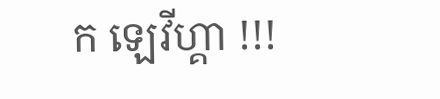ក ឡេវីហ្គា !!!